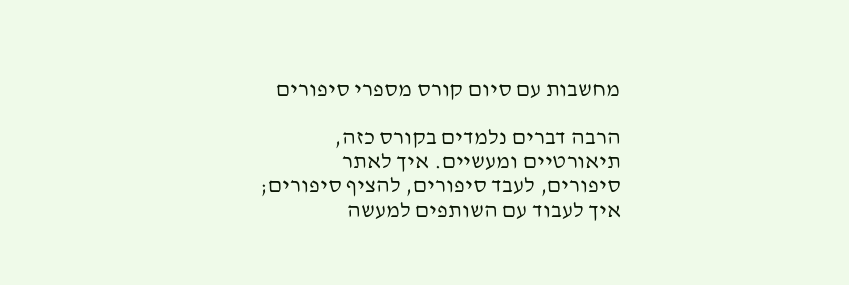מחשבות עם סיום קורס מספרי סיפורים

הרבה דברים נלמדים בקורס כזה, תיאורטיים ומעשיים. איך לאתר סיפורים, לעבד סיפורים, להציף סיפורים; איך לעבוד עם השותפים למעשה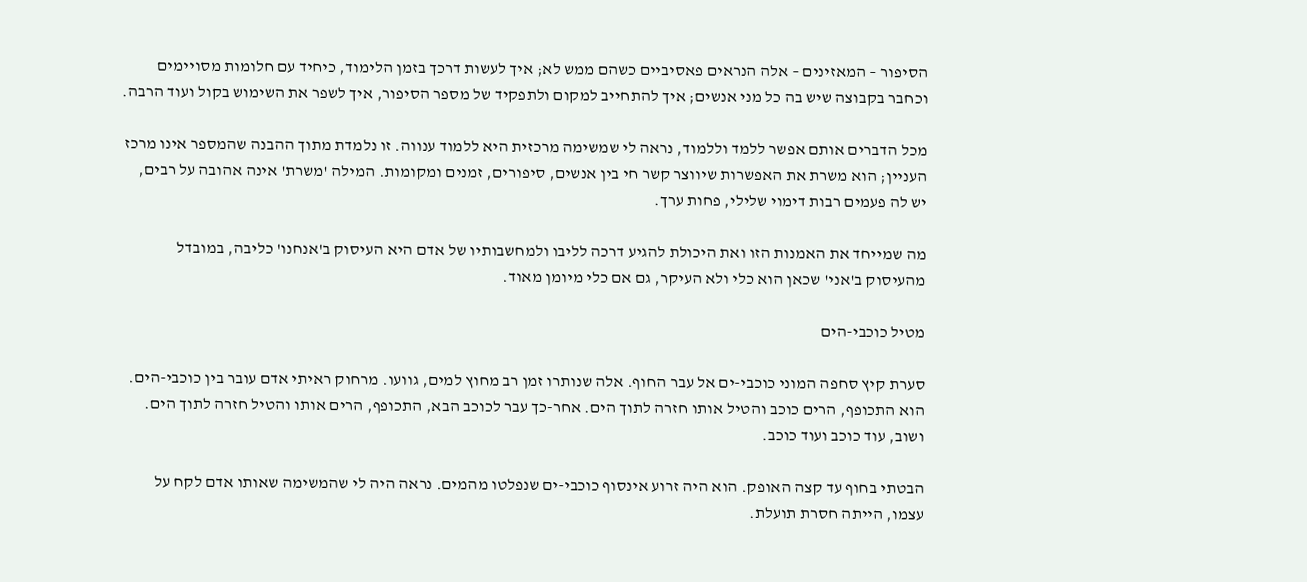הסיפור – המאזינים – אלה הנראים פאסיביים כשהם ממש לא; איך לעשות דרכך בזמן הלימוד, כיחיד עם חלומות מסויימים וכחבר בקבוצה שיש בה כל מני אנשים; איך להתחייב למקום ולתפקיד של מספר הסיפור, איך לשפר את השימוש בקול ועוד הרבה.

מכל הדברים אותם אפשר ללמד וללמוד, נראה לי שמשימה מרכזית היא ללמוד ענווה. זו נלמדת מתוך ההבנה שהמספר אינו מרכז העניין; הוא משרת את האפשרות שיווצר קשר חי בין אנשים, סיפורים, זמנים ומקומות. המילה 'משרת' אינה אהובה על רבים, יש לה פעמים רבות דימוי שלילי, פחות ערך.

מה שמייחד את האמנות הזו ואת היכולת להגיע דרכה לליבו ולמחשבותיו של אדם היא העיסוק ב'אנחנו' כליבה, במובדל מהעיסוק ב'אני' שכאן הוא כלי ולא העיקר, גם אם כלי מיומן מאוד.

מטיל כוכבי-הים

סערת קיץ סחפה המוני כוכבי-ים אל עבר החוף. אלה שנותרו זמן רב מחוץ למים, גוועו. מרחוק ראיתי אדם עובר בין כוכבי-הים. הוא התכופף, הרים כוכב והטיל אותו חזרה לתוך הים. אחר-כך עבר לכוכב הבא, התכופף, הרים אותו והטיל חזרה לתוך הים. ושוב, עוד כוכב ועוד כוכב.

הבטתי בחוף עד קצה האופק. הוא היה זרוע אינסוף כוכבי-ים שנפלטו מהמים. נראה היה לי שהמשימה שאותו אדם לקח על עצמו, הייתה חסרת תועלת.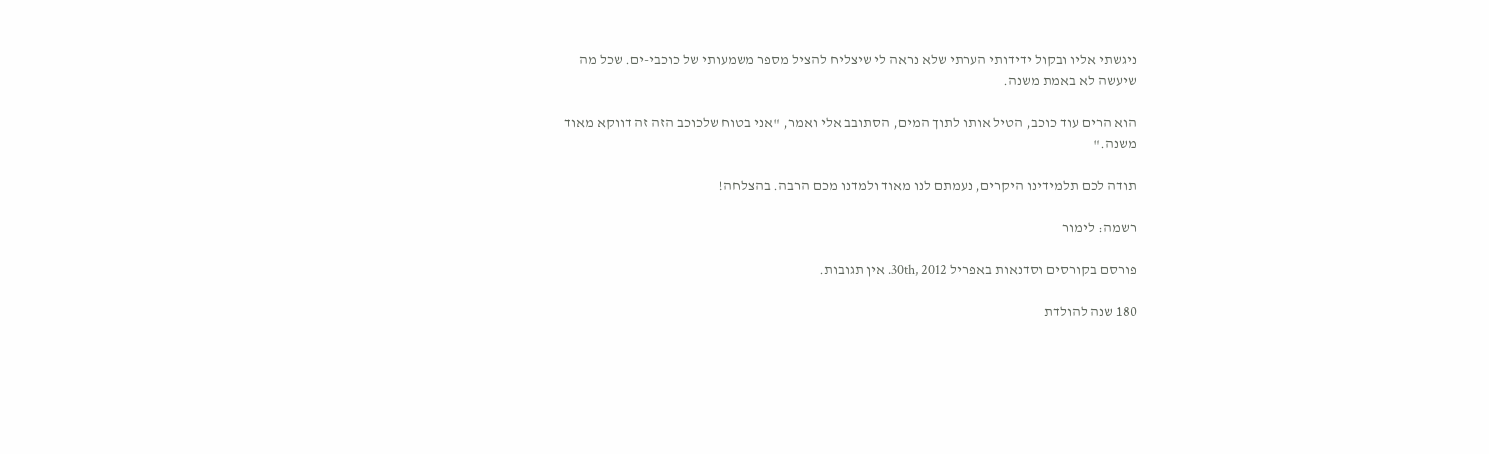ניגשתי אליו ובקול ידידותי הערתי שלא נראה לי שיצליח להציל מספר משמעותי של כוכבי-ים. שכל מה שיעשה לא באמת משנה.

הוא הרים עוד כוכב, הטיל אותו לתוך המים, הסתובב אלי ואמר, "אני בטוח שלכוכב הזה זה דווקא מאוד משנה."

תודה לכם תלמידינו היקרים, נעמתם לנו מאוד ולמדנו מכם הרבה. בהצלחה!

רשמה: לימור

פורסם בקורסים וסדנאות באפריל 30th, 2012. אין תגובות.

180 שנה להולדת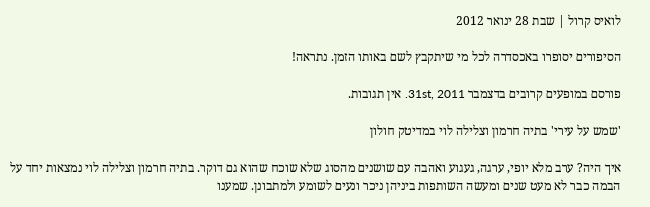לואיס קרול | שבת 28 ינואר 2012

הסיפורים יסופרו באכסדרה לכל מי שיתקבץ לשם באותו הזמן. נתראה!

פורסם במופעים קרובים בדצמבר 31st, 2011. אין תגובות.

'שמש על עירי' בתיה חרמון וצלילה לוי במדיטק חולון

איך היה? ערב מלא יופי, ערגה, געגוע ואהבה עם שושנים מהסוג שלא שוכח שהוא גם דוקר. בתיה חרמון וצלילה לוי נמצאות יחד על הבמה כבר לא מעט שנים ומעשה השותפות ביניהן ניכר ונעים לשומע ולמתבונן. שמענו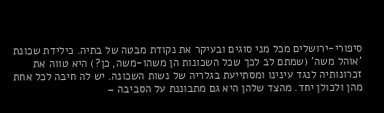סיפורי-ירושלים מכל מני סוגים ובעיקר את נקודת מבטה של בתיה. כילידת שכונת 'אוהל משה' (שמתם לב לכך שכל השכונות הן משהו-משה, כן?) היא טווה את זכרונותיה לנגד עינינו ומסתייעת בגלריה של נשות השכונה. יש לה חיבה לכל אחת מהן ולכולן יחד. מהצד שלהן היא גם מתבוננת על הסביבה –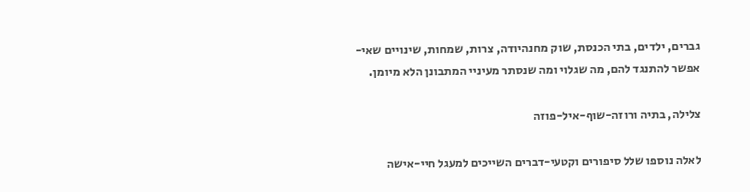גברים, ילדים, בתי הכנסת, שוק מחנהיודה, צרות, שמחות, שינויים שאי-אפשר להתנגד להם, מה שגלוי ומה שנסתר מעיניי המתבונן הלא מיומן.

צלילה, בתיה ורוזה-שוף-איל-פוזה

לאלה נוספו שלל סיפורים וקטעי-דברים השייכים למעגל חיי-אישה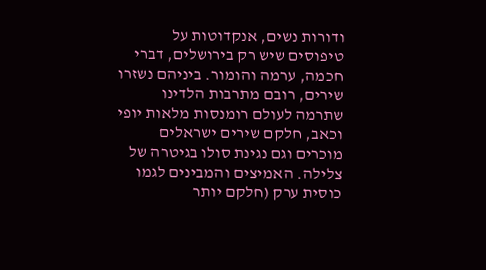ודורות נשים, אנקדוטות על טיפוסים שיש רק בירושלים, דברי חכמה, ערמה והומור. ביניהם נשזרו שירים, רובם מתרבות הלדינו שתרמה לעולם רומנסות מלאות יופי וכאב, חלקם שירים ישראלים מוכרים וגם נגינת סולו בגיטרה של צלילה. האמיצים והמבינים לגמו כוסית ערק (חלקם יותר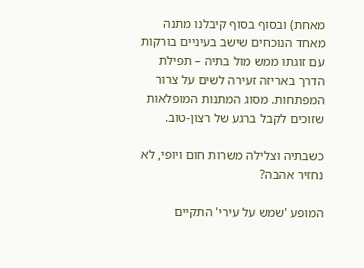מאחת) ובסוף בסוף קיבלנו מתנה מאחד הנוכחים שישב בעיניים בורקות עם זוגתו ממש מול בתיה – תפילת הדרך באריזה זעירה לשים על צרור המפתחות. מסוג המתנות המופלאות שזוכים לקבל ברגע של רצון-טוב.

כשבתיה וצלילה משרות חום ויופי, לא נחזיר אהבה?

המופע 'שמש על עירי' התקיים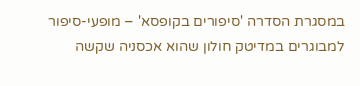במסגרת הסדרה 'סיפורים בקופסא' – מופעי-סיפור למבוגרים במדיטק חולון שהוא אכסניה שקשה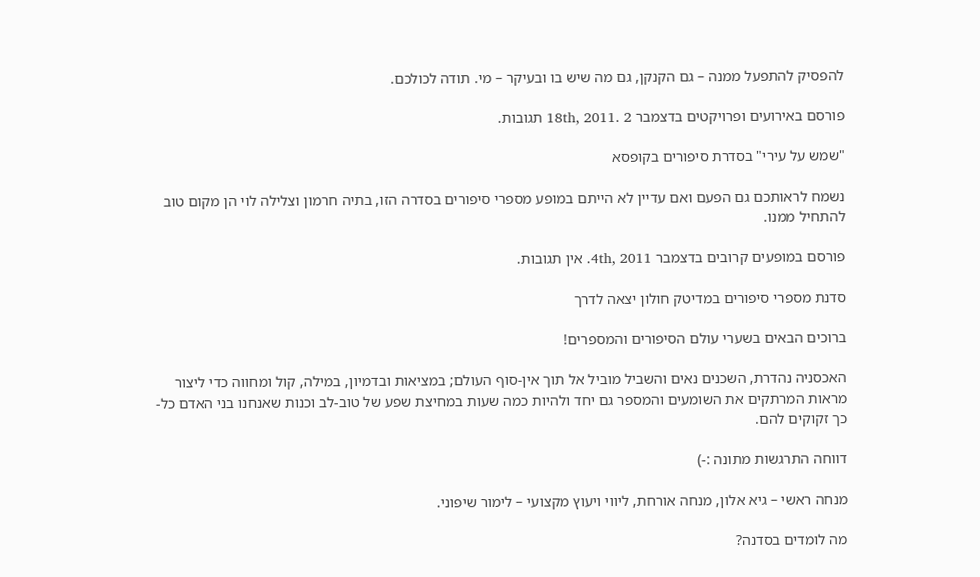להפסיק להתפעל ממנה – גם הקנקן, גם מה שיש בו ובעיקר – מי. תודה לכולכם.

פורסם באירועים ופרויקטים בדצמבר 18th, 2011. 2 תגובות.

"שמש על עירי" בסדרת סיפורים בקופסא

נשמח לראותכם גם הפעם ואם עדיין לא הייתם במופע מספרי סיפורים בסדרה הזו, בתיה חרמון וצלילה לוי הן מקום טוב להתחיל ממנו.

פורסם במופעים קרובים בדצמבר 4th, 2011. אין תגובות.

סדנת מספרי סיפורים במדיטק חולון יצאה לדרך

ברוכים הבאים בשערי עולם הסיפורים והמספרים!

האכסניה נהדרת, השכנים נאים והשביל מוביל אל תוך אין-סוף העולם; במציאות ובדמיון, במילה, קול ומחווה כדי ליצור מראות המרתקים את השומעים והמספר גם יחד ולהיות כמה שעות במחיצת שפע של טוב-לב וכנות שאנחנו בני האדם כל-כך זקוקים להם.

דווחה התרגשות מתונה :-)

מנחה ראשי – גיא אלון, מנחה אורחת, ליווי ויעוץ מקצועי – לימור שיפוני.

מה לומדים בסדנה?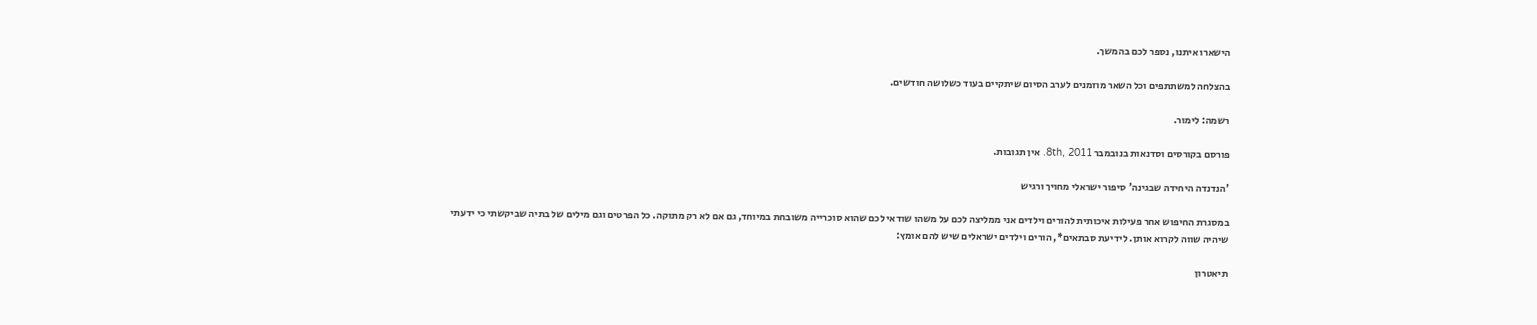הישארו איתנו, נספר לכם בהמשך.

בהצלחה למשתתפים וכל השאר מוזמנים לערב הסיום שיתקיים בעוד כשלושה חודשים.

רשמה: לימור.

פורסם בקורסים וסדנאות בנובמבר 8th, 2011. אין תגובות.

'הנדנדה היחידה שבגינה' סיפור ישראלי מחויך ורגיש

במסגרת החיפוש אחר פעילות איכותית להורים וילדים אני ממליצה לכם על משהו שודאי לכם שהוא סוכרייה משובחת במיוחד, גם אם לא רק מתוקה. כל הפרטים וגם מילים של בתיה שביקשתי כי ידעתי שיהיה שווה לקרוא אותן. לידיעת סבתאים*, הורים וילדים ישראלים שיש להם אומץ:

תיאטרון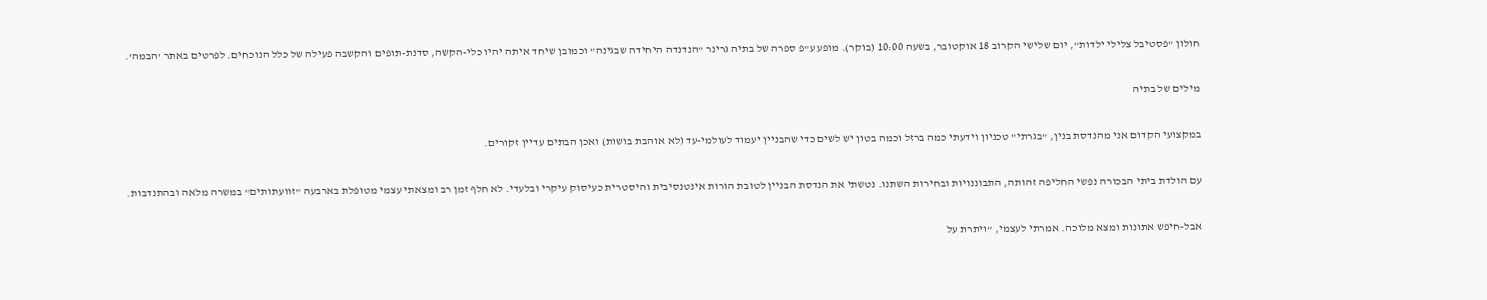חולון "פסטיבל צלילי ילדות", יום שלישי הקרוב 18 אוקטובר, בשעה 10:00 (בוקר). מופע ע"פ ספרה של בתיה גרינר "הנדנדה היחידה שבגינה" וכמובן שיחד איתה יהיו כלי-הקשה, סדנת-תופים והקשבה פעילה של כלל הנוכחים. לפרטים באתר 'הבמה'.

מילים של בתיה

במקצועי הקדום אני מהנדסת בנין, "בגרתי" טכניון וידעתי כמה ברזל וכמה בטון יש לשים כדי שהבניין יעמוד לעולמי-עד (לא אוהבת בושות) ואכן הבתים עדיין זקורים.

עם הולדת ביתי הבכורה נפשי החליפה זהותה, התבוננויות ובחירות השתנו. נטשתי את הנדסת הבניין לטובת הורות אינטנסיבית והיסטרית כעיסוק עיקרי ובלעדי. לא חלף זמן רב ומצאתי עצמי מטופלת בארבעה "זוועתותים" במשרה מלאה ובהתנדבות.

אבל-חיפש אתונות ומצא מלוכה. אמרתי לעצמי, "ויתרת על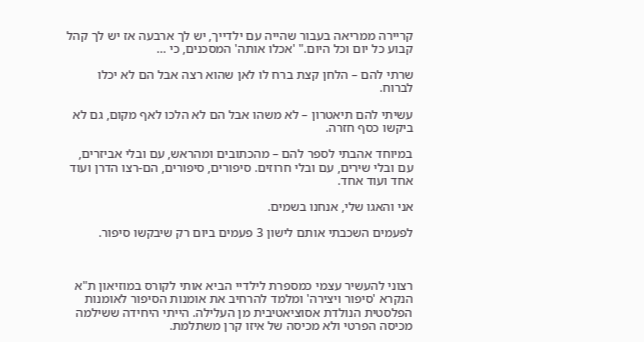קריירה ממריאה בעבור שהייה עם ילדייך, יש לך ארבעה אז יש לך קהל קבוע כל יום וכל היום." 'אכלו אותה' המסכנים, כי …

שרתי להם – הלחן קצת ברח לו לאן שהוא רצה אבל הם לא יכלו לברוח.

עשיתי להם תיאטרון – לא משהו אבל הם לא הלכו לאף מקום, גם לא ביקשו כסף חזרה.

במיוחד אהבתי לספר להם – מהכתובים ומהראש, עם ובלי אביזרים, עם ובלי שירים, עם ובלי חרוזים. סיפורים, סיפורים, הם-רצו הדרן ועוד אחד ועוד אחד.

אני והאגו שלי, אנחנו בשמים.

לפעמים השכבתי אותם לישון 3 פעמים ביום רק שיבקשו סיפור.



רצוני להעשיר עצמי כמספרת לילדיי הביא אותי לקורס במוזיאון ת"א הנקרא 'סיפור ויצירה' ומלמד להרחיב את אומנות הסיפור לאומנות הפלסטית הנולדת אסוציאטיבית מן העלילה. הייתי היחידה ששילמה מכיסה הפרטי ולא מכיסה של איזו קרן משתלמת.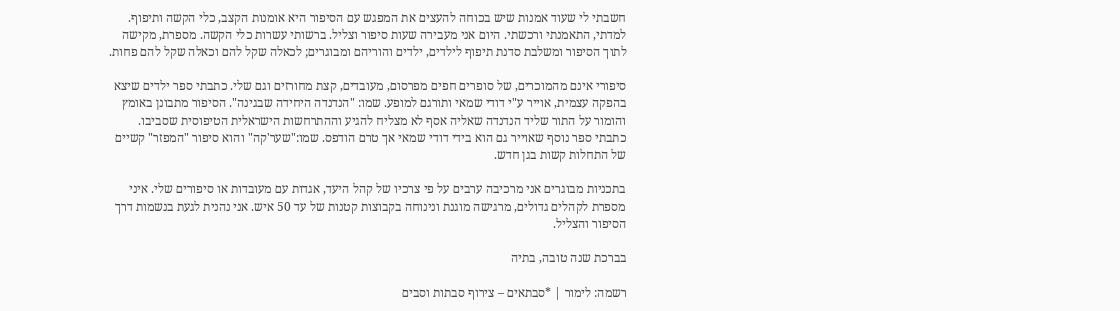חשבתי לי שעוד אמנות שיש בכוחה להעצים את המפגש עם הסיפור היא אומנות הקצב, כלי הקשה ותיפוף. למדתי, התאמנתי ורכשתי. היום אני מעבירה שעות סיפור וצליל. ברשותי עשרות כלי הקשה. מספרת, מקישה לתוך הסיפור ומשלבת סדנת תיפוף לילדים, ילדים והוריהם ומבוגרים; לכאלה שקל להם וכאלה שקל להם פחות.

סיפורי אינם מהמוכרים, של סופרים חפים מפרסום, מעובדים, קצת מחורזים וגם שלי. כתבתי ספר ילדים שיצא בהפקה עצמית, אוייר ע"י דודי שמאי ותורגם למופע. שמו: "הנדנדה היחידה שבגינה". הסיפור מתבונן באומץ והומור על התור שליד הנדנדה שאליה אסף לא מצליח להגיע וההתרחשות הישראלית הטיפוסית שסביבו. כתבתי ספר נוסף שאוייר גם הוא בידי דודי שמאי אך טרם הודפס. שמו:"שער'קה" והוא סיפור "המפזר" קשיים של התחלות קשות בגן חדש.

בתכניות מבוגרים אני מרכיבה ערבים על פי צרכיו של קהל היעד, אגדות עם מעובדות או סיפורים שלי. איני מספרת לקהלים גדולים, מרגישה מוגנת ונינוחה בקבוצות קטנות של עד 50 איש. אני נהנית לגעת בנשמות דרך הסיפור והצליל.

בברכת שנה טובה, בתיה

רשמה: לימור | *סבתאים – צירוף סבתות וסבים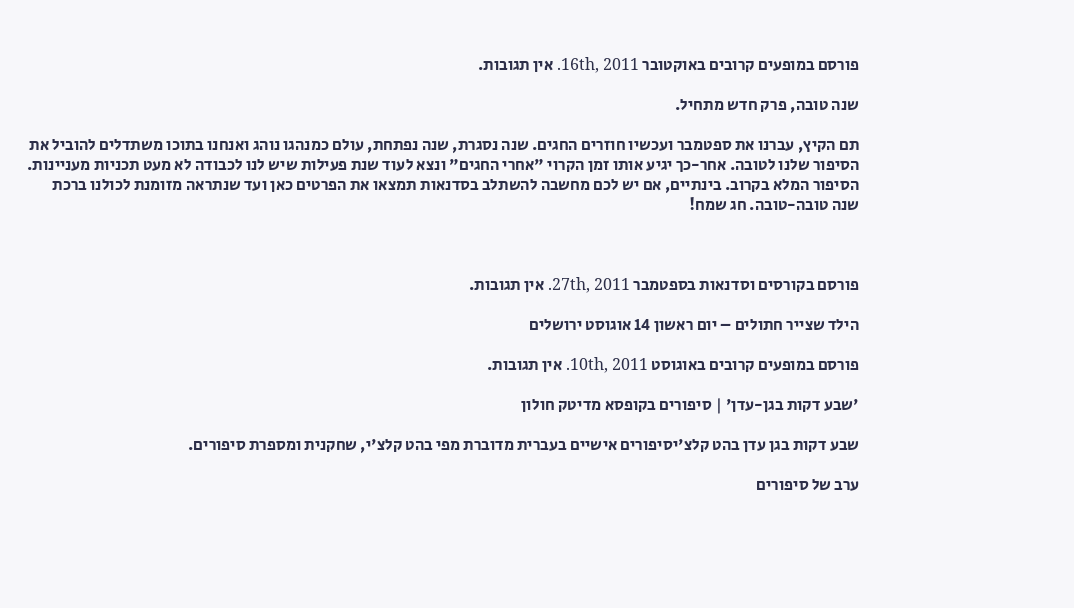פורסם במופעים קרובים באוקטובר 16th, 2011. אין תגובות.

שנה טובה, פרק חדש מתחיל.

תם הקיץ, עברנו את ספטמבר ועכשיו חוזרים החגים. שנה נסגרת, שנה נפתחת, עולם כמנהגו נוהג ואנחנו בתוכו משתדלים להוביל את הסיפור שלנו לטובה. אחר-כך יגיע אותו זמן הקרוי "אחרי החגים" ונצא לעוד שנת פעילות שיש לנו לכבודה לא מעט תכניות מעניינות. הסיפור המלא בקרוב. בינתיים, אם יש לכם מחשבה להשתלב בסדנאות תמצאו את הפרטים כאן ועד שנתראה מזומנת לכולנו ברכת שנה טובה-טובה. חג שמח!



פורסם בקורסים וסדנאות בספטמבר 27th, 2011. אין תגובות.

הילד שצייר חתולים – יום ראשון 14 אוגוסט ירושלים

פורסם במופעים קרובים באוגוסט 10th, 2011. אין תגובות.

'שבע דקות בגן-עדן' | סיפורים בקופסא מדיטק חולון

שבע דקות בגן עדן בהט קלצ'יסיפורים אישיים בעברית מדוברת מפי בהט קלצ'י, שחקנית ומספרת סיפורים.

ערב של סיפורים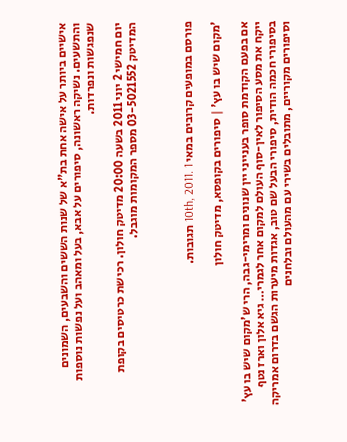אישיים ביותר על אישה אחת בת"א של שנות הששים והשבעים, השמונים והתשעים. נשיקה ראשונה, סיפורים על אבא, בעל ומאהב ועל נפשות נוספות שנפגשות ונפרדות.

יום חמישי 2 יוני 2011 בשעה 20:00 מדיטק חולון. רכישת כרטיסים בקופת המדיטק 03-5021552 מספר המקומות מוגבל.



פורסם במופעים קרובים במאי 10th, 2011. 1 תגובות.

'מקום שיש בו עץ' | סיפורים בקופסא, מדיטק חולון

אם בפעם הקודמת סופר בענייני יין שנונים ומרימי-גבה, הרי ש'מקום שיש בו עץ' ייקח את מסע הסיפור לאין-סוף העולם למקום אחר לגמרי… גיא אלון וארז נטף בסיפורי חכמה הודית, סיפורי הבעל שם טוב, אגדות מיערות הגשם בדרום אמריקה וסיפורים מקוריים, מתובלים בשירי עם מהעולם ובלחנים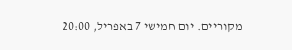מקוריים. יום חמישי 7 באפריל, 20:00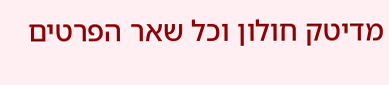מדיטק חולון וכל שאר הפרטים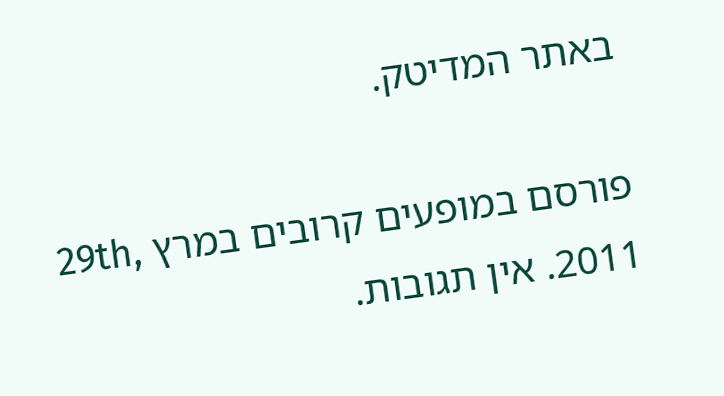באתר המדיטק.

פורסם במופעים קרובים במרץ 29th, 2011. אין תגובות.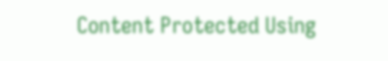Content Protected Using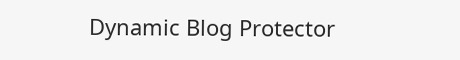Dynamic Blog Protector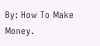By: How To Make Money.